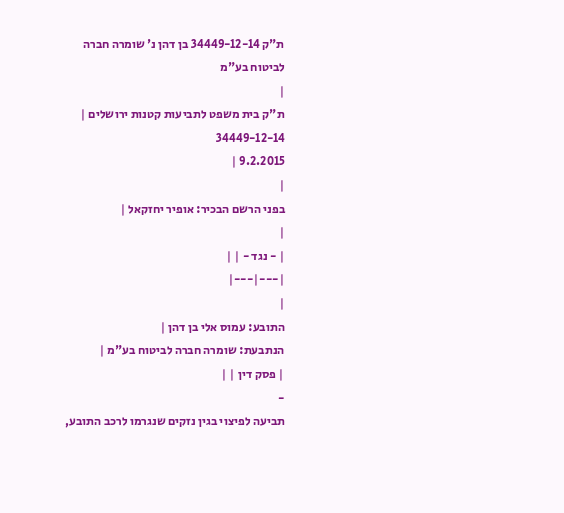ת"ק 34449-12-14 בן דהן נ' שומרה חברה לביטוח בע"מ
|
ת"ק בית משפט לתביעות קטנות ירושלים |
34449-12-14
9.2.2015 |
|
בפני הרשם הבכיר: אופיר יחזקאל |
|
| - נגד - | |
|---|---|
|
התובע: עמוס אלי בן דהן |
הנתבעת: שומרה חברה לביטוח בע"מ |
| פסק דין | |
-
תביעה לפיצוי בגין נזקים שנגרמו לרכב התובע,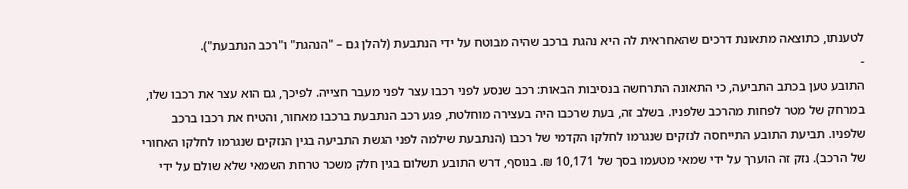לטענתו, כתוצאה מתאונת דרכים שהאחראית לה היא נהגת ברכב שהיה מבוטח על ידי הנתבעת (להלן גם – "הנהגת" ו"רכב הנתבעת").
-
התובע טען בכתב התביעה, כי התאונה התרחשה בנסיבות הבאות: רכב שנסע לפני רכבו עצר לפני מעבר חצייה. לפיכך, גם הוא עצר את רכבו שלו, במרחק של מטר לפחות מהרכב שלפניו. בשלב זה, בעת שרכבו היה בעצירה מוחלטת, פגע רכב הנתבעת ברכבו מאחור, והטיח את רכבו ברכב שלפניו. תביעת התובע התייחסה לנזקים שנגרמו לחלקו הקדמי של רכבו (הנתבעת שילמה לפני הגשת התביעה בגין הנזקים שנגרמו לחלקו האחורי של הרכב). נזק זה הוערך על ידי שמאי מטעמו בסך של 10,171 ₪. בנוסף, דרש התובע תשלום בגין חלק משכר טרחת השמאי שלא שולם על ידי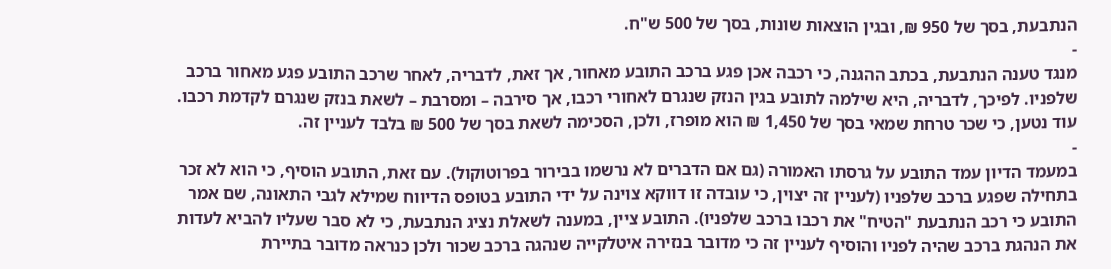הנתבעת, בסך של 950 ₪, ובגין הוצאות שונות, בסך של 500 ש"ח.
-
מנגד טענה הנתבעת, בכתב ההגנה, כי רכבה אכן פגע ברכב התובע מאחור, אך זאת, לדבריה, לאחר שרכב התובע פגע מאחור ברכב שלפניו. לפיכך, לדבריה, היא שילמה לתובע בגין הנזק שנגרם לאחורי רכבו, אך סירבה – ומסרבת – לשאת בנזק שנגרם לקדמת רכבו. עוד נטען, כי שכר טרחת שמאי בסך של 1,450 ₪ הוא מופרז, ולכן, הסכימה לשאת בסך של 500 ₪ בלבד לעניין זה.
-
במעמד הדיון עמד התובע על גרסתו האמורה (גם אם הדברים לא נרשמו בבירור בפרוטוקול). עם זאת, התובע הוסיף, כי הוא לא זכר בתחילה שפגע ברכב שלפניו (לעניין זה יצוין, כי עובדה זו דווקא צוינה על ידי התובע בטופס הדיווח שמילא לגבי התאונה, שם אמר התובע כי רכב הנתבעת "הטיח" את רכבו ברכב שלפניו). התובע ציין, במענה לשאלת נציג הנתבעת, כי לא סבר שעליו להביא לעדות את הנהגת ברכב שהיה לפניו והוסיף לעניין זה כי מדובר בנזירה איטלקייה שנהגה ברכב שכור ולכן כנראה מדובר בתיירת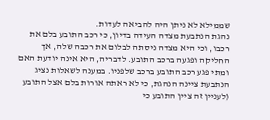שממילא לא ניתן היה להביאה לעדות.
נהגת הנתבעת מצדה העידה בדיון, כי רכב התובע בלם את רכבו, וכי היא מצדה ניסתה לבלום את רכבה שלה, אך החליקה ופגעה ברכב התובע. לדבריה, היא אינה יודעת האם ומתי פגע רכב התובע ברכב שלפניו. במענה לשאלות נציג הנתבעת ציינה הנהגת, כי לא ראתה אורות בלם אצל התובע (לעניין זה ציין התובע כי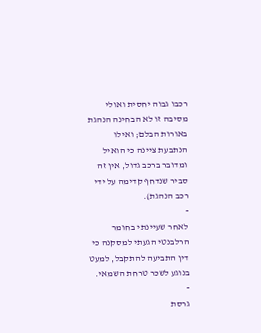רכבו גבוה יחסית ואולי מסיבה זו לא הבחינה הנהגת באורות הבלם; ואילו הנתבעת ציינה כי הואיל ומדובר ברכב גדול, אין זה סביר שנדחף קדימה על ידי רכב הנהגת).
-
לאחר שעיינתי בחומר הרלבנטי הגעתי למסקנה כי דין התביעה להתקבל, למעט בנוגע לשכר טרחת השמאי.
-
גרסת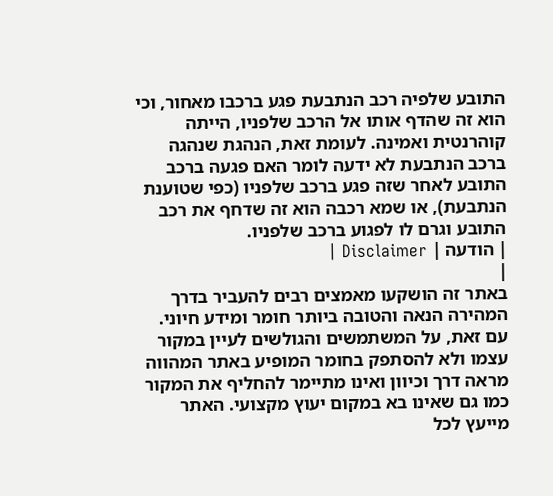התובע שלפיה רכב הנתבעת פגע ברכבו מאחור, וכי הוא זה שהדף אותו אל הרכב שלפניו, הייתה קוהרנטית ואמינה. לעומת זאת, הנהגת שנהגה ברכב הנתבעת לא ידעה לומר האם פגעה ברכב התובע לאחר שזה פגע ברכב שלפניו (כפי שטוענת הנתבעת), או שמא רכבה הוא זה שדחף את רכב התובע וגרם לו לפגוע ברכב שלפניו.
| הודעה | Disclaimer |
|
באתר זה הושקעו מאמצים רבים להעביר בדרך המהירה הנאה והטובה ביותר חומר ומידע חיוני. עם זאת, על המשתמשים והגולשים לעיין במקור עצמו ולא להסתפק בחומר המופיע באתר המהווה מראה דרך וכיוון ואינו מתיימר להחליף את המקור כמו גם שאינו בא במקום יעוץ מקצועי. האתר מייעץ לכל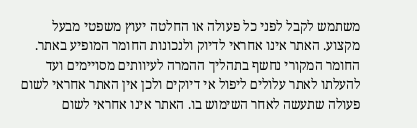משתמש לקבל לפני כל פעולה או החלטה יעוץ משפטי מבעל מקצוע. האתר אינו אחראי לדיוק ולנכונות החומר המופיע באתר. החומר המקורי נחשף בתהליך ההמרה לעיוותים מסויימים ועד להעלתו לאתר עלולים ליפול אי דיוקים ולכן אין האתר אחראי לשום פעולה שתעשה לאחר השימוש בו. האתר אינו אחראי לשום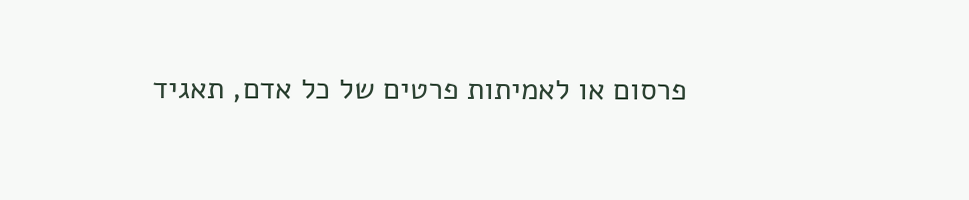פרסום או לאמיתות פרטים של כל אדם, תאגיד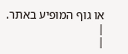או גוף המופיע באתר. |
|